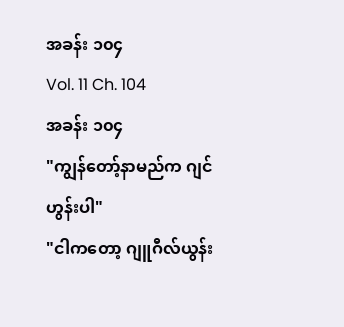အခန်း ၁၀၄
Vol. 11 Ch. 104
အခန်း ၁၀၄
"ကျွန်တော့်နာမည်က ဂျင်ဟွန်းပါ"
"ငါကတော့ ဂျူဂီလ်ယွန်း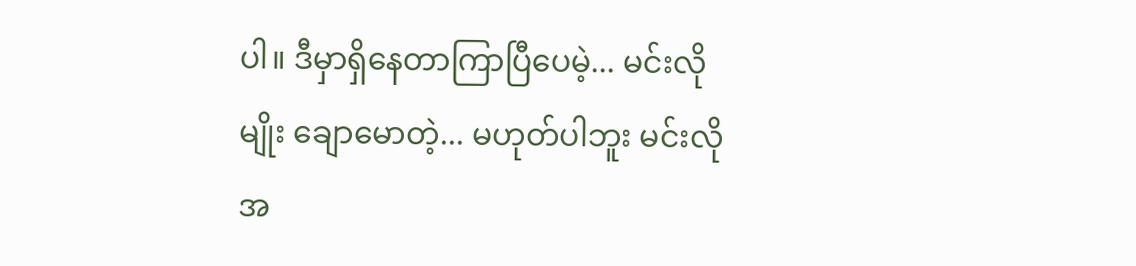ပါ။ ဒီမှာရှိနေတာကြာပြီပေမဲ့... မင်းလိုမျိုး ချောမောတဲ့... မဟုတ်ပါဘူး မင်းလို အ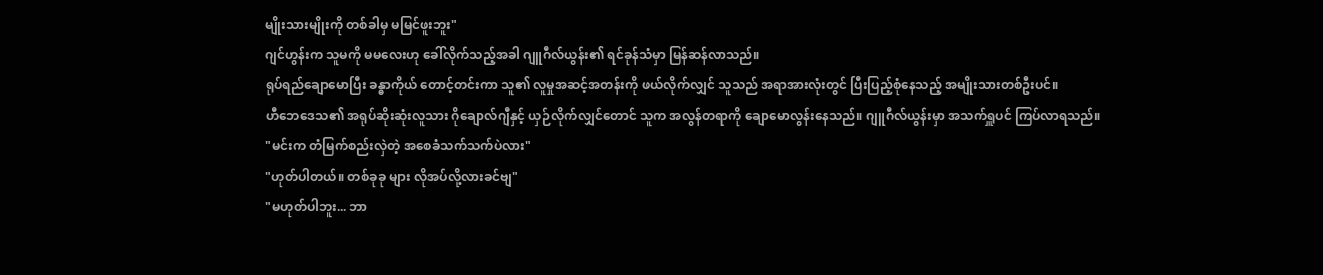မျိုးသားမျိုးကို တစ်ခါမှ မမြင်ဖူးဘူး"
ဂျင်ဟွန်းက သူမကို မမလေးဟု ခေါ်လိုက်သည့်အခါ ဂျူဂီလ်ယွန်း၏ ရင်ခုန်သံမှာ မြန်ဆန်လာသည်။
ရုပ်ရည်ချောမောပြီး ခန္ဓာကိုယ် တောင့်တင်းကာ သူ၏ လူမှုအဆင့်အတန်းကို ဖယ်လိုက်လျှင် သူသည် အရာအားလုံးတွင် ပြီးပြည့်စုံနေသည့် အမျိုးသားတစ်ဦးပင်။
ဟီဘေဒေသ၏ အရုပ်ဆိုးဆုံးလူသား ဂိုချောလ်ဂျီနှင့် ယှဉ်လိုက်လျှင်တောင် သူက အလွန်တရာကို ချောမောလွန်းနေသည်။ ဂျူဂီလ်ယွန်းမှာ အသက်ရှူပင် ကြပ်လာရသည်။
"မင်းက တံမြက်စည်းလှဲတဲ့ အစေခံသက်သက်ပဲလား"
"ဟုတ်ပါတယ်။ တစ်ခုခု များ လိုအပ်လို့လားခင်ဗျ"
"မဟုတ်ပါဘူး... ဘာ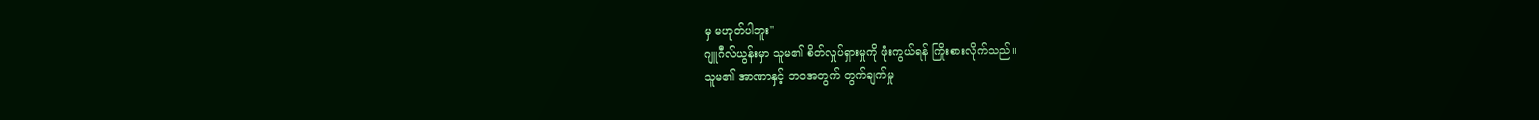မှ မဟုတ်ပါဘူး"
ဂျူဂီလ်ယွန်းမှာ သူမ၏ စိတ်လှုပ်ရှားမှုကို ဖုံးကွယ်ရန် ကြိုးစားလိုက်သည်။
သူမ၏ အာဏာနှင့် ဘဝအတွက် တွက်ချက်မှု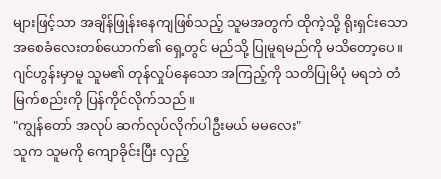များဖြင့်သာ အချိန်ဖြုန်းနေကျဖြစ်သည့် သူမအတွက် ထိုကဲ့သို့ ရိုးရှင်းသော အစေခံလေးတစ်ယောက်၏ ရှေ့တွင် မည်သို့ ပြုမူရမည်ကို မသိတော့ပေ။
ဂျင်ဟွန်းမှာမူ သူမ၏ တုန်လှုပ်နေသော အကြည့်ကို သတိပြုမိပုံ မရဘဲ တံမြက်စည်းကို ပြန်ကိုင်လိုက်သည်။
"ကျွန်တော် အလုပ် ဆက်လုပ်လိုက်ပါဦးမယ် မမလေး"
သူက သူမကို ကျောခိုင်းပြီး လှည့်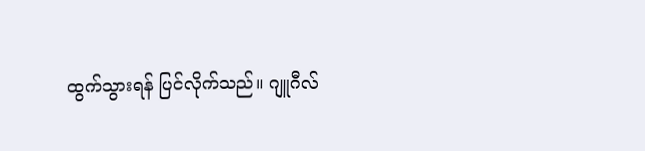ထွက်သွားရန် ပြင်လိုက်သည်။ ဂျူဂီလ်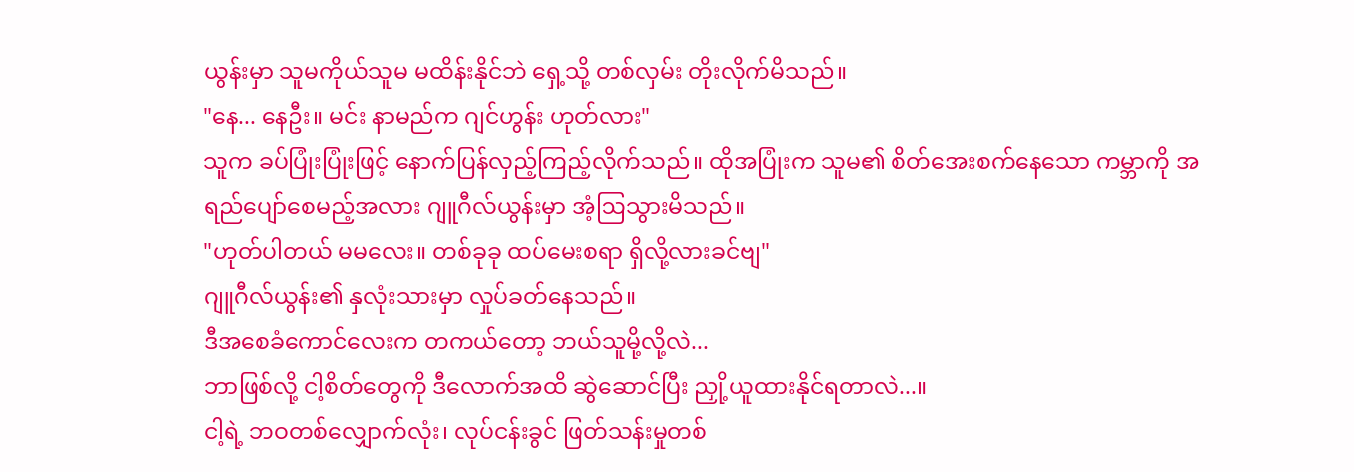ယွန်းမှာ သူမကိုယ်သူမ မထိန်းနိုင်ဘဲ ရှေ့သို့ တစ်လှမ်း တိုးလိုက်မိသည်။
"နေ... နေဦး။ မင်း နာမည်က ဂျင်ဟွန်း ဟုတ်လား"
သူက ခပ်ပြုံးပြုံးဖြင့် နောက်ပြန်လှည့်ကြည့်လိုက်သည်။ ထိုအပြုံးက သူမ၏ စိတ်အေးစက်နေသော ကမ္ဘာကို အရည်ပျော်စေမည့်အလား ဂျူဂီလ်ယွန်းမှာ အံ့ဩသွားမိသည်။
"ဟုတ်ပါတယ် မမလေး။ တစ်ခုခု ထပ်မေးစရာ ရှိလို့လားခင်ဗျ"
ဂျူဂီလ်ယွန်း၏ နှလုံးသားမှာ လှုပ်ခတ်နေသည်။
ဒီအစေခံကောင်လေးက တကယ်တော့ ဘယ်သူမို့လို့လဲ...
ဘာဖြစ်လို့ ငါ့စိတ်တွေကို ဒီလောက်အထိ ဆွဲဆောင်ပြီး ညှို့ယူထားနိုင်ရတာလဲ...။
ငါ့ရဲ့ ဘဝတစ်လျှောက်လုံး၊ လုပ်ငန်းခွင် ဖြတ်သန်းမှုတစ်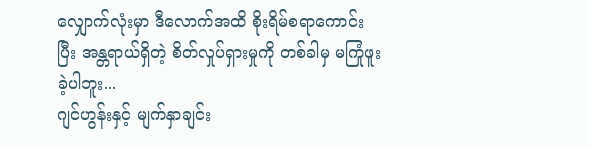လျှောက်လုံးမှာ ဒီလောက်အထိ စိုးရိမ်စရာကောင်းပြီး အန္တရာယ်ရှိတဲ့ စိတ်လှုပ်ရှားမှုကို တစ်ခါမှ မကြုံဖူးခဲ့ပါဘူး...
ဂျင်ဟွန်းနှင့် မျက်နှာချင်း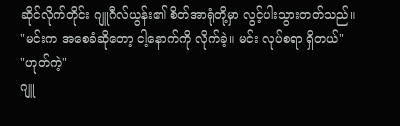ဆိုင်လိုက်တိုင်း ဂျူဂီလ်ယွန်း၏ စိတ်အာရုံတို့မှာ လွင့်ပါးသွားတတ်သည်။
"မင်းက အစေခံဆိုတော့ ငါ့နောက်ကို လိုက်ခဲ့။ မင်း လုပ်စရာ ရှိတယ်"
"ဟုတ်ကဲ့"
ဂျူ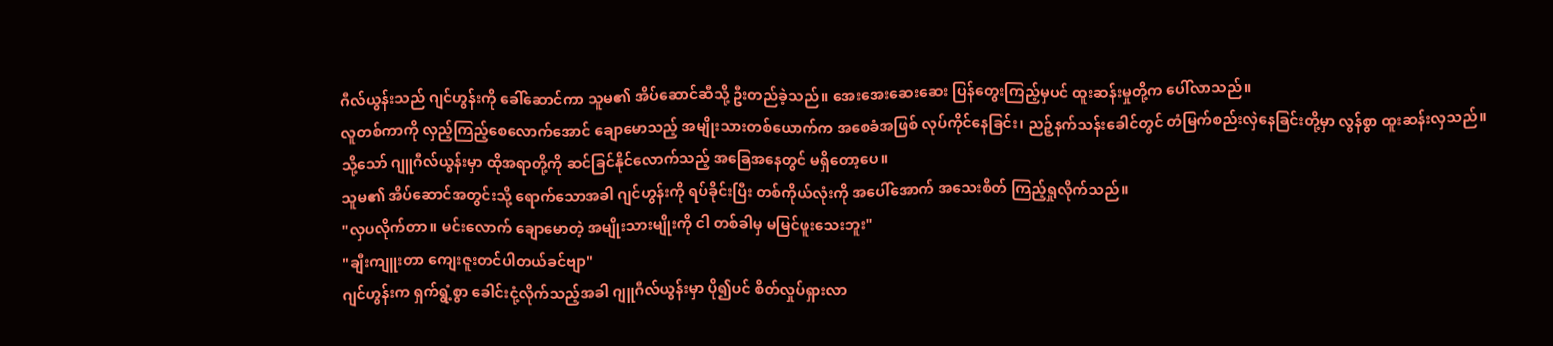ဂီလ်ယွန်းသည် ဂျင်ဟွန်းကို ခေါ်ဆောင်ကာ သူမ၏ အိပ်ဆောင်ဆီသို့ ဦးတည်ခဲ့သည်။ အေးအေးဆေးဆေး ပြန်တွေးကြည့်မှပင် ထူးဆန်းမှုတို့က ပေါ်လာသည်။
လူတစ်ကာကို လှည့်ကြည့်စေလောက်အောင် ချောမောသည့် အမျိုးသားတစ်ယောက်က အစေခံအဖြစ် လုပ်ကိုင်နေခြင်း၊ ညဉ့်နက်သန်းခေါင်တွင် တံမြက်စည်းလှဲနေခြင်းတို့မှာ လွန်စွာ ထူးဆန်းလှသည်။
သို့သော် ဂျူဂီလ်ယွန်းမှာ ထိုအရာတို့ကို ဆင်ခြင်နိုင်လောက်သည့် အခြေအနေတွင် မရှိတော့ပေ။
သူမ၏ အိပ်ဆောင်အတွင်းသို့ ရောက်သောအခါ ဂျင်ဟွန်းကို ရပ်ခိုင်းပြီး တစ်ကိုယ်လုံးကို အပေါ်အောက် အသေးစိတ် ကြည့်ရှုလိုက်သည်။
"လှပလိုက်တာ။ မင်းလောက် ချောမောတဲ့ အမျိုးသားမျိုးကို ငါ တစ်ခါမှ မမြင်ဖူးသေးဘူး"
"ချီးကျူးတာ ကျေးဇူးတင်ပါတယ်ခင်ဗျာ"
ဂျင်ဟွန်းက ရှက်ရွံ့စွာ ခေါင်းငုံ့လိုက်သည့်အခါ ဂျူဂီလ်ယွန်းမှာ ပို၍ပင် စိတ်လှုပ်ရှားလာ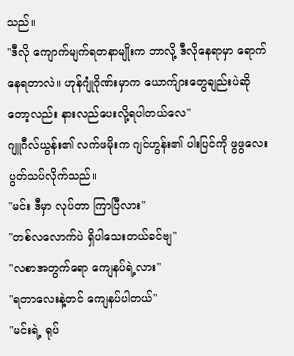သည်။
"ဒီလို ကျောက်မျက်ရတနာမျိုးက ဘာလို့ ဒီလိုနေရာမှာ ရောက်နေရတာလဲ။ ဟုန်ဂျုံဂိုဏ်းမှာက ယောက်ျားတွေချည်းပဲဆိုတော့လည်း နားလည်ပေးလို့ရပါတယ်လေ"
ဂျူဂီလ်ယွန်း၏ လက်ဖမိုးက ဂျင်ဟွန်း၏ ပါးပြင်ကို ဖွဖွလေး ပွတ်သပ်လိုက်သည်။
"မင်း ဒီမှာ လုပ်တာ ကြာပြီလား"
"တစ်လလောက်ပဲ ရှိပါသေးတယ်ခင်ဗျ"
"လစာအတွက်ရော ကျေနပ်ရဲ့လား"
"ရတာလေးနဲ့တင် ကျေနပ်ပါတယ်"
"မင်းရဲ့ ရုပ်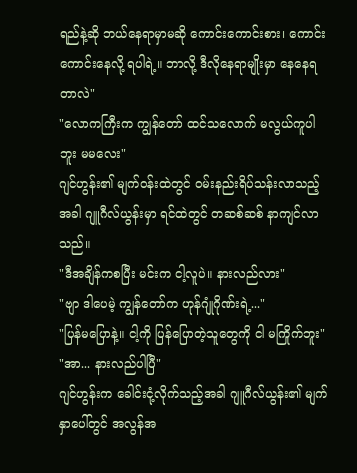ရည်နဲ့ဆို ဘယ်နေရာမှာမဆို ကောင်းကောင်းစား၊ ကောင်းကောင်းနေလို့ ရပါရဲ့။ ဘာလို့ ဒီလိုနေရာမျိုးမှာ နေနေရတာလဲ"
"လောကကြီးက ကျွန်တော် ထင်သလောက် မလွယ်ကူပါဘူး မမလေး"
ဂျင်ဟွန်း၏ မျက်ဝန်းထဲတွင် ဝမ်းနည်းရိပ်သန်းလာသည့်အခါ ဂျူဂီလ်ယွန်းမှာ ရင်ထဲတွင် တဆစ်ဆစ် နာကျင်လာသည်။
"ဒီအချိန်ကစပြီး မင်းက ငါ့လူပဲ။ နားလည်လား"
"ဗျာ ဒါပေမဲ့ ကျွန်တော်က ဟုန်ဂျုံဂိုဏ်းရဲ့..."
"ပြန်မပြောနဲ့။ ငါ့ကို ပြန်ပြောတဲ့သူတွေကို ငါ မကြိုက်ဘူး"
"အာ... နားလည်ပါပြီ"
ဂျင်ဟွန်းက ခေါင်းငုံ့လိုက်သည့်အခါ ဂျူဂီလ်ယွန်း၏ မျက်နှာပေါ်တွင် အလွန်အ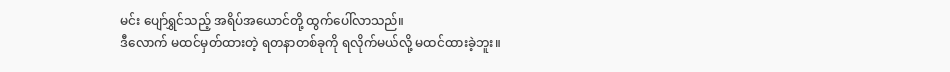မင်း ပျော်ရွှင်သည့် အရိပ်အယောင်တို့ ထွက်ပေါ်လာသည်။
ဒီလောက် မထင်မှတ်ထားတဲ့ ရတနာတစ်ခုကို ရလိုက်မယ်လို့ မထင်ထားခဲ့ဘူး။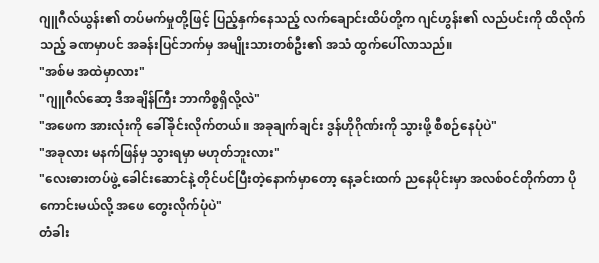ဂျူဂီလ်ယွန်း၏ တပ်မက်မှုတို့ဖြင့် ပြည့်နှက်နေသည့် လက်ချောင်းထိပ်တို့က ဂျင်ဟွန်း၏ လည်ပင်းကို ထိလိုက်သည့် ခဏမှာပင် အခန်းပြင်ဘက်မှ အမျိုးသားတစ်ဦး၏ အသံ ထွက်ပေါ်လာသည်။
"အစ်မ အထဲမှာလား"
"ဂျူဂီလ်ဆော့ ဒီအချိန်ကြီး ဘာကိစ္စရှိလို့လဲ"
"အဖေက အားလုံးကို ခေါ်ခိုင်းလိုက်တယ်။ အခုချက်ချင်း ဒွန်ဟိုဂိုဏ်းကို သွားဖို့ စီစဉ်နေပုံပဲ"
"အခုလား မနက်ဖြန်မှ သွားရမှာ မဟုတ်ဘူးလား"
"လေးဓားတပ်ဖွဲ့ ခေါင်းဆောင်နဲ့ တိုင်ပင်ပြီးတဲ့နောက်မှာတော့ နေ့ခင်းထက် ညနေပိုင်းမှာ အလစ်ဝင်တိုက်တာ ပိုကောင်းမယ်လို့ အဖေ တွေးလိုက်ပုံပဲ"
တံခါး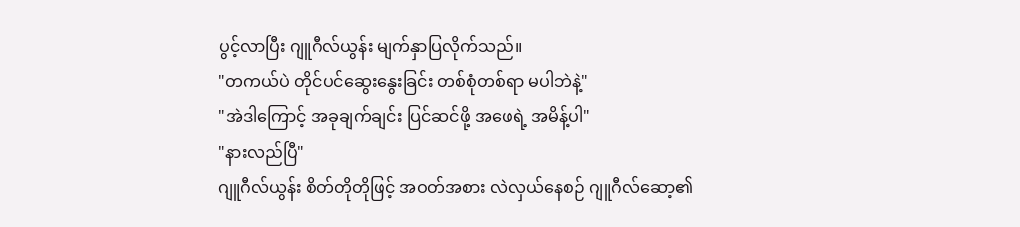ပွင့်လာပြီး ဂျူဂီလ်ယွန်း မျက်နှာပြလိုက်သည်။
"တကယ်ပဲ တိုင်ပင်ဆွေးနွေးခြင်း တစ်စုံတစ်ရာ မပါဘဲနဲ့"
"အဲဒါကြောင့် အခုချက်ချင်း ပြင်ဆင်ဖို့ အဖေရဲ့ အမိန့်ပါ"
"နားလည်ပြီ"
ဂျူဂီလ်ယွန်း စိတ်တိုတိုဖြင့် အဝတ်အစား လဲလှယ်နေစဉ် ဂျူဂီလ်ဆော့၏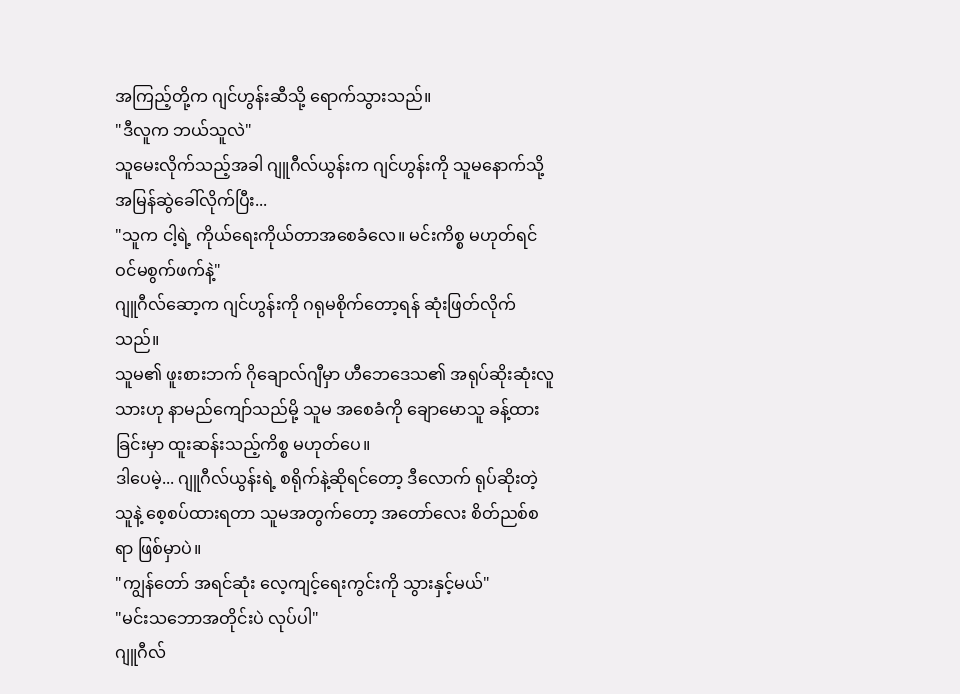အကြည့်တို့က ဂျင်ဟွန်းဆီသို့ ရောက်သွားသည်။
"ဒီလူက ဘယ်သူလဲ"
သူမေးလိုက်သည့်အခါ ဂျူဂီလ်ယွန်းက ဂျင်ဟွန်းကို သူမနောက်သို့ အမြန်ဆွဲခေါ်လိုက်ပြီး...
"သူက ငါ့ရဲ့ ကိုယ်ရေးကိုယ်တာအစေခံလေ။ မင်းကိစ္စ မဟုတ်ရင် ဝင်မစွက်ဖက်နဲ့"
ဂျူဂီလ်ဆော့က ဂျင်ဟွန်းကို ဂရုမစိုက်တော့ရန် ဆုံးဖြတ်လိုက်သည်။
သူမ၏ ဖူးစားဘက် ဂိုချောလ်ဂျီမှာ ဟီဘေဒေသ၏ အရုပ်ဆိုးဆုံးလူသားဟု နာမည်ကျော်သည်မို့ သူမ အစေခံကို ချောမောသူ ခန့်ထားခြင်းမှာ ထူးဆန်းသည့်ကိစ္စ မဟုတ်ပေ။
ဒါပေမဲ့... ဂျူဂီလ်ယွန်းရဲ့ စရိုက်နဲ့ဆိုရင်တော့ ဒီလောက် ရုပ်ဆိုးတဲ့သူနဲ့ စေ့စပ်ထားရတာ သူမအတွက်တော့ အတော်လေး စိတ်ညစ်စရာ ဖြစ်မှာပဲ။
"ကျွန်တော် အရင်ဆုံး လေ့ကျင့်ရေးကွင်းကို သွားနှင့်မယ်"
"မင်းသဘောအတိုင်းပဲ လုပ်ပါ"
ဂျူဂီလ်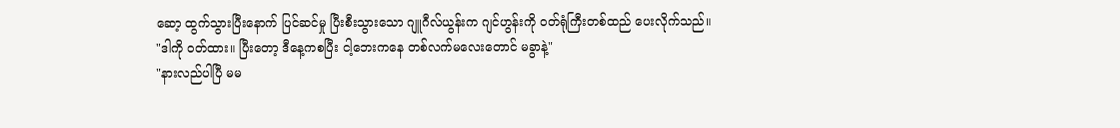ဆော့ ထွက်သွားပြီးနောက် ပြင်ဆင်မှု ပြီးစီးသွားသော ဂျူဂီလ်ယွန်းက ဂျင်ဟွန်းကို ဝတ်ရုံကြီးတစ်ထည် ပေးလိုက်သည်။
"ဒါကို ဝတ်ထား။ ပြီးတော့ ဒီနေ့ကစပြီး ငါ့ဘေးကနေ တစ်လက်မလေးတောင် မခွာနဲ့"
"နားလည်ပါပြီ မမ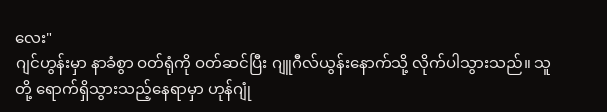လေး"
ဂျင်ဟွန်းမှာ နာခံစွာ ဝတ်ရုံကို ဝတ်ဆင်ပြီး ဂျူဂီလ်ယွန်းနောက်သို့ လိုက်ပါသွားသည်။ သူတို့ ရောက်ရှိသွားသည့်နေရာမှာ ဟုန်ဂျုံ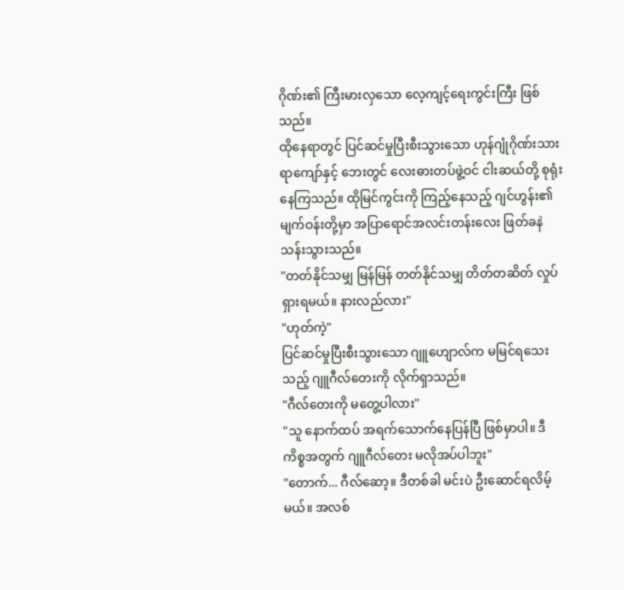ဂိုဏ်း၏ ကြီးမားလှသော လေ့ကျင့်ရေးကွင်းကြီး ဖြစ်သည်။
ထိုနေရာတွင် ပြင်ဆင်မှုပြီးစီးသွားသော ဟုန်ဂျုံဂိုဏ်းသား ရာကျော်နှင့် ဘေးတွင် လေးဓားတပ်ဖွဲ့ဝင် ငါးဆယ်တို့ စုရုံးနေကြသည်။ ထိုမြင်ကွင်းကို ကြည့်နေသည့် ဂျင်ဟွန်း၏ မျက်ဝန်းတို့မှာ အပြာရောင်အလင်းတန်းလေး ဖြတ်ခနဲသန်းသွားသည်။
"တတ်နိုင်သမျှ မြန်မြန် တတ်နိုင်သမျှ တိတ်တဆိတ် လှုပ်ရှားရမယ်။ နားလည်လား"
"ဟုတ်ကဲ့"
ပြင်ဆင်မှုပြီးစီးသွားသော ဂျူဟျောလ်က မမြင်ရသေးသည့် ဂျူဂီလ်တေးကို လိုက်ရှာသည်။
"ဂီလ်တေးကို မတွေ့ပါလား"
"သူ နောက်ထပ် အရက်သောက်နေပြန်ပြီ ဖြစ်မှာပါ။ ဒီကိစ္စအတွက် ဂျူဂီလ်တေး မလိုအပ်ပါဘူး"
"တောက်... ဂီလ်ဆော့။ ဒီတစ်ခါ မင်းပဲ ဦးဆောင်ရလိမ့်မယ်။ အလစ်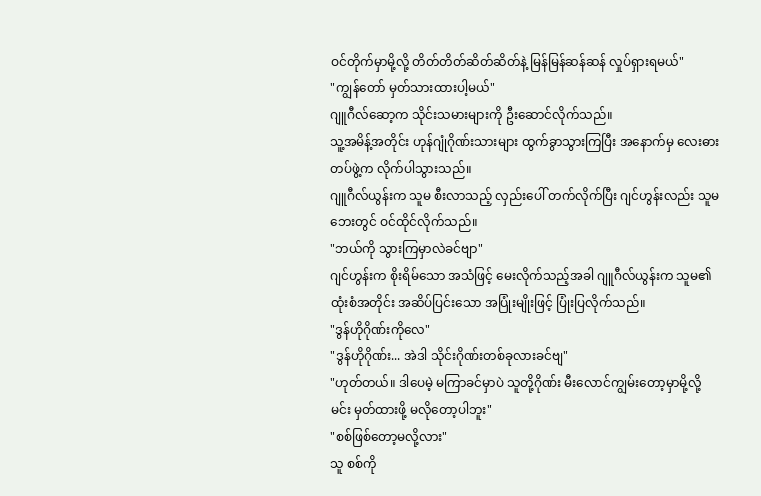ဝင်တိုက်မှာမို့လို့ တိတ်တိတ်ဆိတ်ဆိတ်နဲ့ မြန်မြန်ဆန်ဆန် လှုပ်ရှားရမယ်"
"ကျွန်တော် မှတ်သားထားပါ့မယ်"
ဂျူဂီလ်ဆော့က သိုင်းသမားများကို ဦးဆောင်လိုက်သည်။
သူ့အမိန့်အတိုင်း ဟုန်ဂျုံဂိုဏ်းသားများ ထွက်ခွာသွားကြပြီး အနောက်မှ လေးဓားတပ်ဖွဲ့က လိုက်ပါသွားသည်။
ဂျူဂီလ်ယွန်းက သူမ စီးလာသည့် လှည်းပေါ် တက်လိုက်ပြီး ဂျင်ဟွန်းလည်း သူမဘေးတွင် ဝင်ထိုင်လိုက်သည်။
"ဘယ်ကို သွားကြမှာလဲခင်ဗျာ"
ဂျင်ဟွန်းက စိုးရိမ်သော အသံဖြင့် မေးလိုက်သည့်အခါ ဂျူဂီလ်ယွန်းက သူမ၏ ထုံးစံအတိုင်း အဆိပ်ပြင်းသော အပြုံးမျိုးဖြင့် ပြုံးပြလိုက်သည်။
"ဒွန်ဟိုဂိုဏ်းကိုလေ"
"ဒွန်ဟိုဂိုဏ်း... အဲဒါ သိုင်းဂိုဏ်းတစ်ခုလားခင်ဗျ"
"ဟုတ်တယ်။ ဒါပေမဲ့ မကြာခင်မှာပဲ သူတို့ဂိုဏ်း မီးလောင်ကျွမ်းတော့မှာမို့လို့ မင်း မှတ်ထားဖို့ မလိုတော့ပါဘူး"
"စစ်ဖြစ်တော့မလို့လား"
သူ စစ်ကို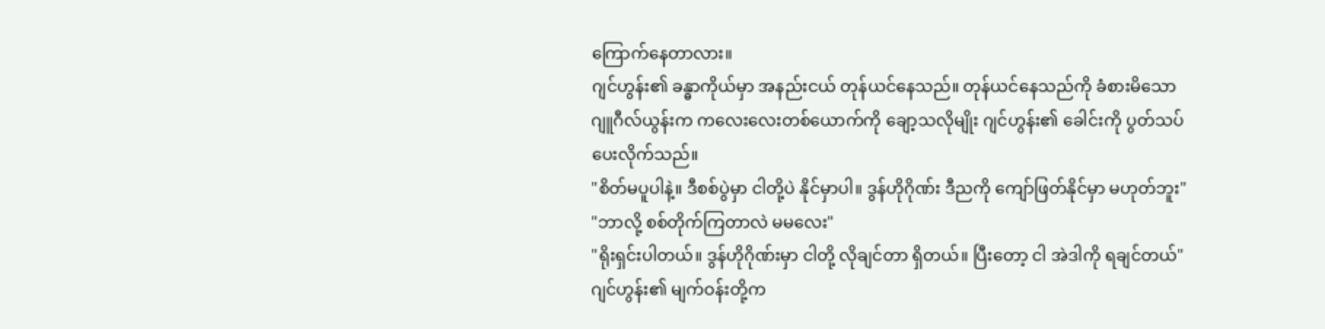ကြောက်နေတာလား။
ဂျင်ဟွန်း၏ ခန္ဓာကိုယ်မှာ အနည်းငယ် တုန်ယင်နေသည်။ တုန်ယင်နေသည်ကို ခံစားမိသော ဂျူဂီလ်ယွန်းက ကလေးလေးတစ်ယောက်ကို ချော့သလိုမျိုး ဂျင်ဟွန်း၏ ခေါင်းကို ပွတ်သပ်ပေးလိုက်သည်။
"စိတ်မပူပါနဲ့။ ဒီစစ်ပွဲမှာ ငါတို့ပဲ နိုင်မှာပါ။ ဒွန်ဟိုဂိုဏ်း ဒီညကို ကျော်ဖြတ်နိုင်မှာ မဟုတ်ဘူး"
"ဘာလို့ စစ်တိုက်ကြတာလဲ မမလေး"
"ရိုးရှင်းပါတယ်။ ဒွန်ဟိုဂိုဏ်းမှာ ငါတို့ လိုချင်တာ ရှိတယ်။ ပြီးတော့ ငါ အဲဒါကို ရချင်တယ်"
ဂျင်ဟွန်း၏ မျက်ဝန်းတို့က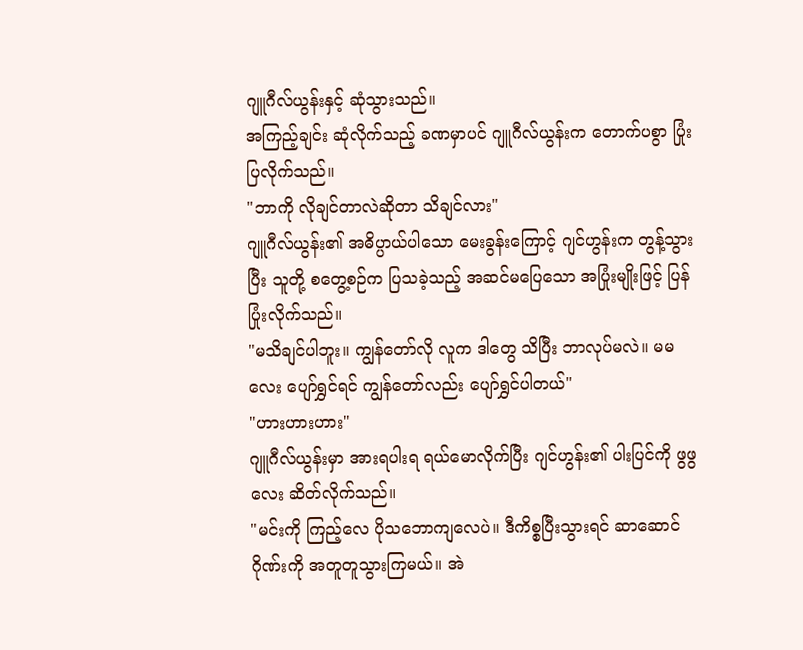ဂျူဂီလ်ယွန်းနှင့် ဆုံသွားသည်။
အကြည့်ချင်း ဆုံလိုက်သည့် ခဏမှာပင် ဂျူဂီလ်ယွန်းက တောက်ပစွာ ပြုံးပြလိုက်သည်။
"ဘာကို လိုချင်တာလဲဆိုတာ သိချင်လား"
ဂျူဂီလ်ယွန်း၏ အဓိပ္ပာယ်ပါသော မေးခွန်းကြောင့် ဂျင်ဟွန်းက တွန့်သွားပြီး သူတို့ စတွေ့စဉ်က ပြသခဲ့သည့် အဆင်မပြေသော အပြုံးမျိုးဖြင့် ပြန်ပြုံးလိုက်သည်။
"မသိချင်ပါဘူး။ ကျွန်တော်လို လူက ဒါတွေ သိပြီး ဘာလုပ်မလဲ။ မမလေး ပျော်ရွှင်ရင် ကျွန်တော်လည်း ပျော်ရွှင်ပါတယ်"
"ဟားဟားဟား"
ဂျူဂီလ်ယွန်းမှာ အားရပါးရ ရယ်မောလိုက်ပြီး ဂျင်ဟွန်း၏ ပါးပြင်ကို ဖွဖွလေး ဆိတ်လိုက်သည်။
"မင်းကို ကြည့်လေ ပိုသဘောကျလေပဲ။ ဒီကိစ္စပြီးသွားရင် ဆာဆောင်ဂိုဏ်းကို အတူတူသွားကြမယ်။ အဲ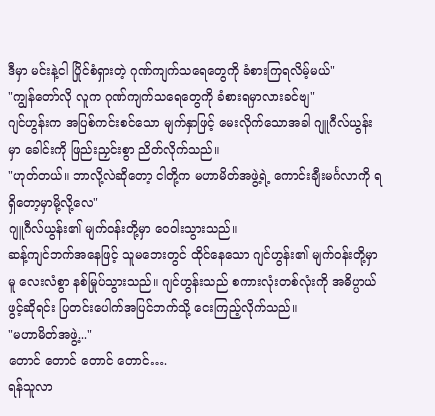ဒီမှာ မင်းနဲ့ငါ ပြိုင်စံရှားတဲ့ ဂုဏ်ကျက်သရေတွေကို ခံစားကြရလိမ့်မယ်"
"ကျွန်တော်လို လူက ဂုဏ်ကျက်သရေတွေကို ခံစားရမှာလားခင်ဗျ"
ဂျင်ဟွန်းက အပြစ်ကင်းစင်သော မျက်နှာဖြင့် မေးလိုက်သောအခါ ဂျူဂီလ်ယွန်းမှာ ခေါင်းကို ဖြည်းညှင်းစွာ ညိတ်လိုက်သည်။
"ဟုတ်တယ်။ ဘာလို့လဲဆိုတော့ ငါတို့က မဟာမိတ်အဖွဲ့ရဲ့ ကောင်းချီးမင်္ဂလာကို ရရှိတော့မှာမို့လို့လေ"
ဂျူဂီလ်ယွန်း၏ မျက်ဝန်းတို့မှာ ဝေဝါးသွားသည်။
ဆန့်ကျင်ဘက်အနေဖြင့် သူမဘေးတွင် ထိုင်နေသော ဂျင်ဟွန်း၏ မျက်ဝန်းတို့မှာမူ လေးလံစွာ နစ်မြုပ်သွားသည်။ ဂျင်ဟွန်းသည် စကားလုံးတစ်လုံးကို အဓိပ္ပာယ်ဖွင့်ဆိုရင်း ပြတင်းပေါက်အပြင်ဘက်သို့ ငေးကြည့်လိုက်သည်။
"မဟာမိတ်အဖွဲ့..."
တောင် တောင် တောင် တောင်….
ရန်သူလာ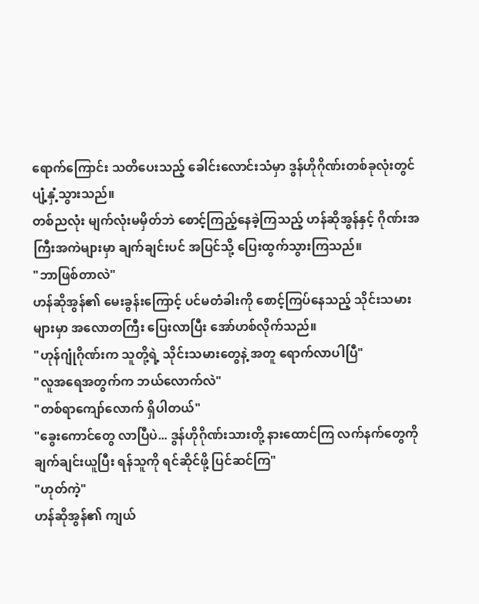ရောက်ကြောင်း သတိပေးသည့် ခေါင်းလောင်းသံမှာ ဒွန်ဟိုဂိုဏ်းတစ်ခုလုံးတွင် ပျံ့နှံ့သွားသည်။
တစ်ညလုံး မျက်လုံးမမှိတ်ဘဲ စောင့်ကြည့်နေခဲ့ကြသည့် ဟန်ဆိုအွန်နှင့် ဂိုဏ်းအကြီးအကဲများမှာ ချက်ချင်းပင် အပြင်သို့ ပြေးထွက်သွားကြသည်။
"ဘာဖြစ်တာလဲ"
ဟန်ဆိုအွန်၏ မေးခွန်းကြောင့် ပင်မတံခါးကို စောင့်ကြပ်နေသည့် သိုင်းသမားများမှာ အလောတကြီး ပြေးလာပြီး အော်ဟစ်လိုက်သည်။
"ဟုန်ဂျုံဂိုဏ်းက သူတို့ရဲ့ သိုင်းသမားတွေနဲ့ အတူ ရောက်လာပါပြီ"
"လူအရေအတွက်က ဘယ်လောက်လဲ"
"တစ်ရာကျော်လောက် ရှိပါတယ်"
"ခွေးကောင်တွေ လာပြီပဲ... ဒွန်ဟိုဂိုဏ်းသားတို့ နားထောင်ကြ လက်နက်တွေကို ချက်ချင်းယူပြီး ရန်သူကို ရင်ဆိုင်ဖို့ ပြင်ဆင်ကြ"
"ဟုတ်ကဲ့"
ဟန်ဆိုအွန်၏ ကျယ်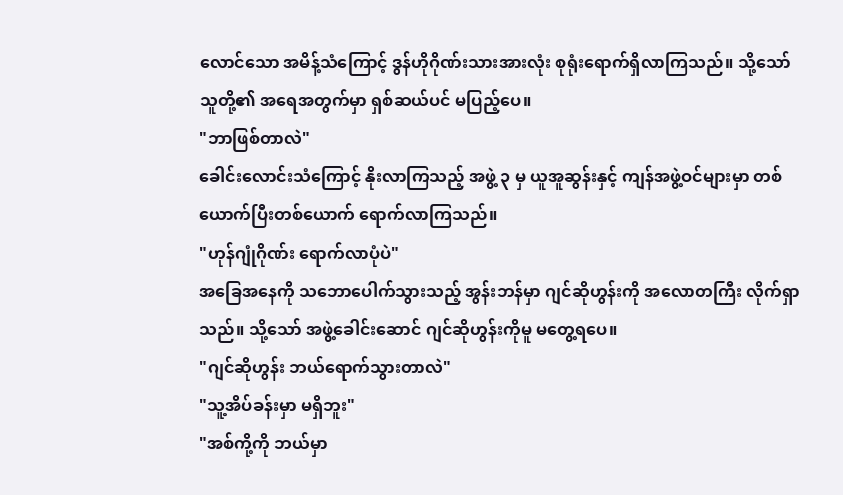လောင်သော အမိန့်သံကြောင့် ဒွန်ဟိုဂိုဏ်းသားအားလုံး စုရုံးရောက်ရှိလာကြသည်။ သို့သော် သူတို့၏ အရေအတွက်မှာ ရှစ်ဆယ်ပင် မပြည့်ပေ။
"ဘာဖြစ်တာလဲ"
ခေါင်းလောင်းသံကြောင့် နိုးလာကြသည့် အဖွဲ့ ၃ မှ ယူအူဆွန်းနှင့် ကျန်အဖွဲ့ဝင်များမှာ တစ်ယောက်ပြီးတစ်ယောက် ရောက်လာကြသည်။
"ဟုန်ဂျုံဂိုဏ်း ရောက်လာပုံပဲ"
အခြေအနေကို သဘောပေါက်သွားသည့် အွန်းဘန်မှာ ဂျင်ဆိုဟွန်းကို အလောတကြီး လိုက်ရှာသည်။ သို့သော် အဖွဲ့ခေါင်းဆောင် ဂျင်ဆိုဟွန်းကိုမူ မတွေ့ရပေ။
"ဂျင်ဆိုဟွန်း ဘယ်ရောက်သွားတာလဲ"
"သူ့အိပ်ခန်းမှာ မရှိဘူး"
"အစ်ကို့ကို ဘယ်မှာ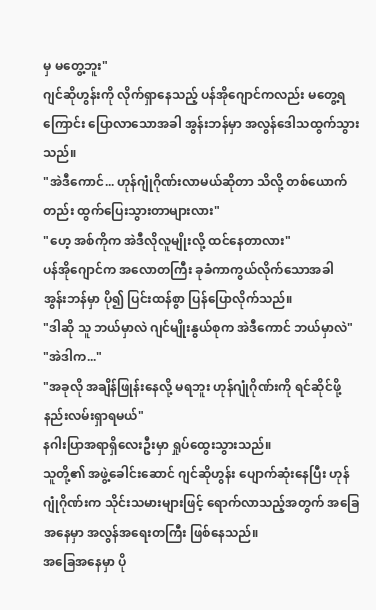မှ မတွေ့ဘူး"
ဂျင်ဆိုဟွန်းကို လိုက်ရှာနေသည့် ပန်အိုဂျောင်ကလည်း မတွေ့ရကြောင်း ပြောလာသောအခါ အွန်းဘန်မှာ အလွန်ဒေါသထွက်သွားသည်။
"အဲဒီကောင်... ဟုန်ဂျုံဂိုဏ်းလာမယ်ဆိုတာ သိလို့ တစ်ယောက်တည်း ထွက်ပြေးသွားတာများလား"
"ဟေ့ အစ်ကိုက အဲဒီလိုလူမျိုးလို့ ထင်နေတာလား"
ပန်အိုဂျောင်က အလောတကြီး ခုခံကာကွယ်လိုက်သောအခါ အွန်းဘန်မှာ ပို၍ ပြင်းထန်စွာ ပြန်ပြောလိုက်သည်။
"ဒါဆို သူ ဘယ်မှာလဲ ဂျင်မျိုးနွယ်စုက အဲဒီကောင် ဘယ်မှာလဲ"
"အဲဒါက..."
"အခုလို အချိန်ဖြုန်းနေလို့ မရဘူး ဟုန်ဂျုံဂိုဏ်းကို ရင်ဆိုင်ဖို့ နည်းလမ်းရှာရမယ်"
နဂါးပြာအရာရှိလေးဦးမှာ ရှုပ်ထွေးသွားသည်။
သူတို့၏ အဖွဲ့ခေါင်းဆောင် ဂျင်ဆိုဟွန်း ပျောက်ဆုံးနေပြီး ဟုန်ဂျုံဂိုဏ်းက သိုင်းသမားများဖြင့် ရောက်လာသည့်အတွက် အခြေအနေမှာ အလွန်အရေးတကြီး ဖြစ်နေသည်။
အခြေအနေမှာ ပို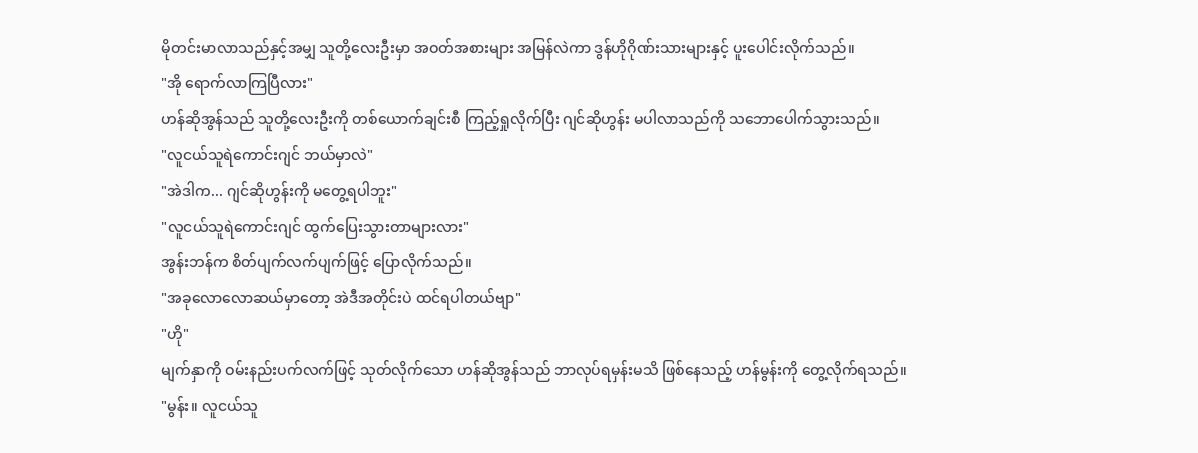မိုတင်းမာလာသည်နှင့်အမျှ သူတို့လေးဦးမှာ အဝတ်အစားများ အမြန်လဲကာ ဒွန်ဟိုဂိုဏ်းသားများနှင့် ပူးပေါင်းလိုက်သည်။
"အို ရောက်လာကြပြီလား"
ဟန်ဆိုအွန်သည် သူတို့လေးဦးကို တစ်ယောက်ချင်းစီ ကြည့်ရှုလိုက်ပြီး ဂျင်ဆိုဟွန်း မပါလာသည်ကို သဘောပေါက်သွားသည်။
"လူငယ်သူရဲကောင်းဂျင် ဘယ်မှာလဲ"
"အဲဒါက... ဂျင်ဆိုဟွန်းကို မတွေ့ရပါဘူး"
"လူငယ်သူရဲကောင်းဂျင် ထွက်ပြေးသွားတာများလား"
အွန်းဘန်က စိတ်ပျက်လက်ပျက်ဖြင့် ပြောလိုက်သည်။
"အခုလောလောဆယ်မှာတော့ အဲဒီအတိုင်းပဲ ထင်ရပါတယ်ဗျာ"
"ဟို"
မျက်နှာကို ဝမ်းနည်းပက်လက်ဖြင့် သုတ်လိုက်သော ဟန်ဆိုအွန်သည် ဘာလုပ်ရမှန်းမသိ ဖြစ်နေသည့် ဟန်မွန်းကို တွေ့လိုက်ရသည်။
"မွန်း။ လူငယ်သူ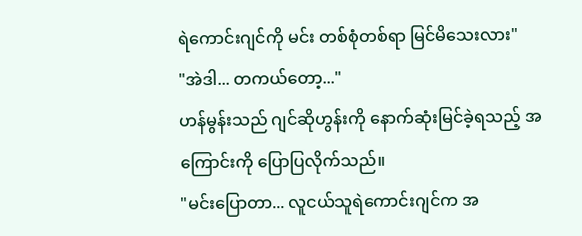ရဲကောင်းဂျင်ကို မင်း တစ်စုံတစ်ရာ မြင်မိသေးလား"
"အဲဒါ... တကယ်တော့..."
ဟန်မွန်းသည် ဂျင်ဆိုဟွန်းကို နောက်ဆုံးမြင်ခဲ့ရသည့် အကြောင်းကို ပြောပြလိုက်သည်။
"မင်းပြောတာ... လူငယ်သူရဲကောင်းဂျင်က အ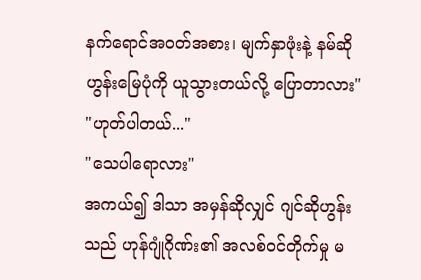နက်ရောင်အဝတ်အစား၊ မျက်နှာဖုံးနဲ့ နမ်ဆိုဟွန်းမြေပုံကို ယူသွားတယ်လို့ ပြောတာလား"
"ဟုတ်ပါတယ်..."
"သေပါရောလား"
အကယ်၍ ဒါသာ အမှန်ဆိုလျှင် ဂျင်ဆိုဟွန်းသည် ဟုန်ဂျုံဂိုဏ်း၏ အလစ်ဝင်တိုက်မှု မ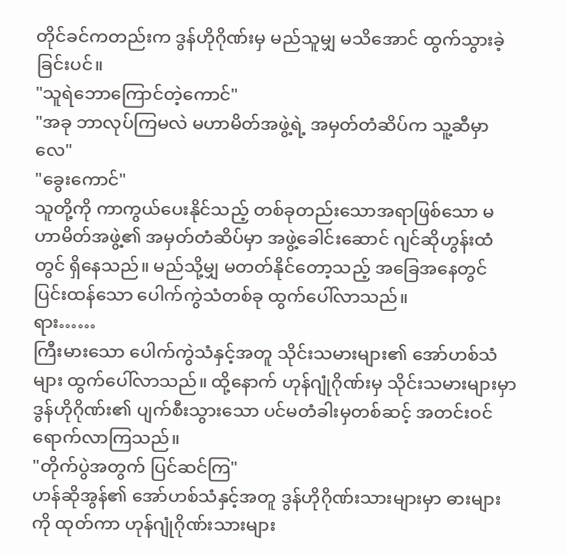တိုင်ခင်ကတည်းက ဒွန်ဟိုဂိုဏ်းမှ မည်သူမျှ မသိအောင် ထွက်သွားခဲ့ခြင်းပင်။
"သူရဲဘောကြောင်တဲ့ကောင်"
"အခု ဘာလုပ်ကြမလဲ မဟာမိတ်အဖွဲ့ရဲ့ အမှတ်တံဆိပ်က သူ့ဆီမှာလေ"
"ခွေးကောင်"
သူတို့ကို ကာကွယ်ပေးနိုင်သည့် တစ်ခုတည်းသောအရာဖြစ်သော မဟာမိတ်အဖွဲ့၏ အမှတ်တံဆိပ်မှာ အဖွဲ့ခေါင်းဆောင် ဂျင်ဆိုဟွန်းထံတွင် ရှိနေသည်။ မည်သို့မျှ မတတ်နိုင်တော့သည့် အခြေအနေတွင် ပြင်းထန်သော ပေါက်ကွဲသံတစ်ခု ထွက်ပေါ်လာသည်။
ရား……
ကြီးမားသော ပေါက်ကွဲသံနှင့်အတူ သိုင်းသမားများ၏ အော်ဟစ်သံများ ထွက်ပေါ်လာသည်။ ထို့နောက် ဟုန်ဂျုံဂိုဏ်းမှ သိုင်းသမားများမှာ ဒွန်ဟိုဂိုဏ်း၏ ပျက်စီးသွားသော ပင်မတံခါးမှတစ်ဆင့် အတင်းဝင်ရောက်လာကြသည်။
"တိုက်ပွဲအတွက် ပြင်ဆင်ကြ"
ဟန်ဆိုအွန်၏ အော်ဟစ်သံနှင့်အတူ ဒွန်ဟိုဂိုဏ်းသားများမှာ ဓားများကို ထုတ်ကာ ဟုန်ဂျုံဂိုဏ်းသားများ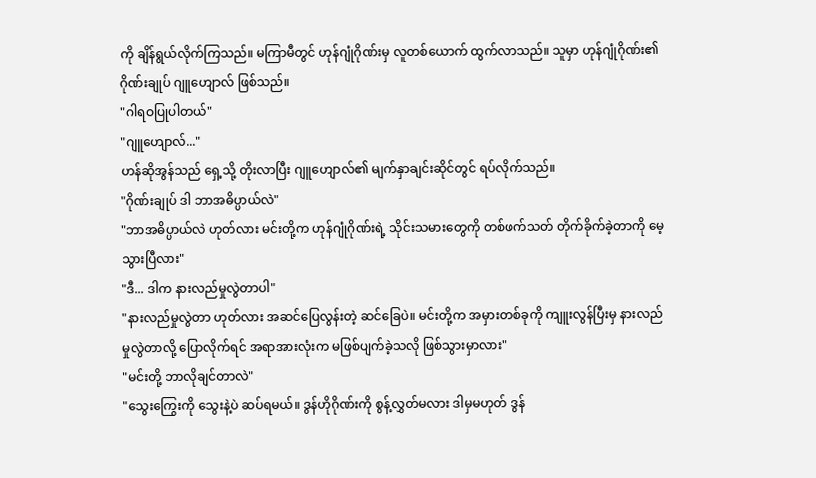ကို ချိန်ရွယ်လိုက်ကြသည်။ မကြာမီတွင် ဟုန်ဂျုံဂိုဏ်းမှ လူတစ်ယောက် ထွက်လာသည်။ သူမှာ ဟုန်ဂျုံဂိုဏ်း၏ ဂိုဏ်းချုပ် ဂျူဟျောလ် ဖြစ်သည်။
"ဂါရဝပြုပါတယ်"
"ဂျူဟျောလ်..."
ဟန်ဆိုအွန်သည် ရှေ့သို့ တိုးလာပြီး ဂျူဟျောလ်၏ မျက်နှာချင်းဆိုင်တွင် ရပ်လိုက်သည်။
"ဂိုဏ်းချုပ် ဒါ ဘာအဓိပ္ပာယ်လဲ"
"ဘာအဓိပ္ပာယ်လဲ ဟုတ်လား မင်းတို့က ဟုန်ဂျုံဂိုဏ်းရဲ့ သိုင်းသမားတွေကို တစ်ဖက်သတ် တိုက်ခိုက်ခဲ့တာကို မေ့သွားပြီလား"
"ဒီ... ဒါက နားလည်မှုလွဲတာပါ"
"နားလည်မှုလွဲတာ ဟုတ်လား အဆင်ပြေလွန်းတဲ့ ဆင်ခြေပဲ။ မင်းတို့က အမှားတစ်ခုကို ကျူးလွန်ပြီးမှ နားလည်မှုလွဲတာလို့ ပြောလိုက်ရင် အရာအားလုံးက မဖြစ်ပျက်ခဲ့သလို ဖြစ်သွားမှာလား"
"မင်းတို့ ဘာလိုချင်တာလဲ"
"သွေးကြွေးကို သွေးနဲ့ပဲ ဆပ်ရမယ်။ ဒွန်ဟိုဂိုဏ်းကို စွန့်လွှတ်မလား ဒါမှမဟုတ် ဒွန်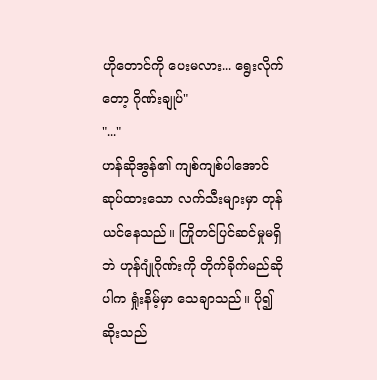ဟိုတောင်ကို ပေးမလား... ရွေးလိုက်တော့ ဂိုဏ်းချုပ်"
"..."
ဟန်ဆိုအွန်၏ ကျစ်ကျစ်ပါအောင် ဆုပ်ထားသော လက်သီးများမှာ တုန်ယင်နေသည်။ ကြိုတင်ပြင်ဆင်မှုမရှိဘဲ ဟုန်ဂျုံဂိုဏ်းကို တိုက်ခိုက်မည်ဆိုပါက ရှုံးနိမ့်မှာ သေချာသည်။ ပို၍ဆိုးသည်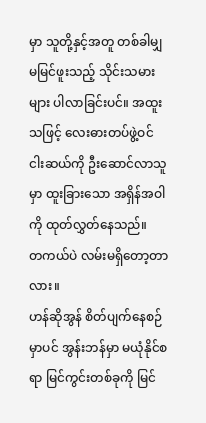မှာ သူတို့နှင့်အတူ တစ်ခါမျှ မမြင်ဖူးသည့် သိုင်းသမားများ ပါလာခြင်းပင်။ အထူးသဖြင့် လေးဓားတပ်ဖွဲ့ဝင် ငါးဆယ်ကို ဦးဆောင်လာသူမှာ ထူးခြားသော အရှိန်အဝါကို ထုတ်လွှတ်နေသည်။
တကယ်ပဲ လမ်းမရှိတော့တာလား။
ဟန်ဆိုအွန် စိတ်ပျက်နေစဉ်မှာပင် အွန်းဘန်မှာ မယုံနိုင်စရာ မြင်ကွင်းတစ်ခုကို မြင်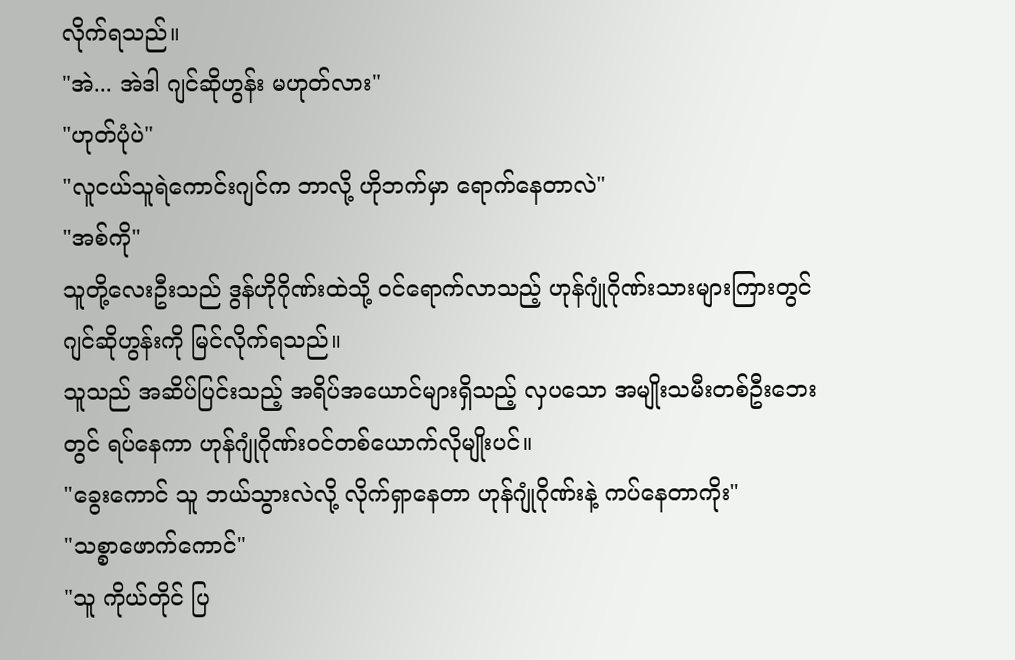လိုက်ရသည်။
"အဲ... အဲဒါ ဂျင်ဆိုဟွန်း မဟုတ်လား"
"ဟုတ်ပုံပဲ"
"လူငယ်သူရဲကောင်းဂျင်က ဘာလို့ ဟိုဘက်မှာ ရောက်နေတာလဲ"
"အစ်ကို"
သူတို့လေးဦးသည် ဒွန်ဟိုဂိုဏ်းထဲသို့ ဝင်ရောက်လာသည့် ဟုန်ဂျုံဂိုဏ်းသားများကြားတွင် ဂျင်ဆိုဟွန်းကို မြင်လိုက်ရသည်။
သူသည် အဆိပ်ပြင်းသည့် အရိပ်အယောင်များရှိသည့် လှပသော အမျိုးသမီးတစ်ဦးဘေးတွင် ရပ်နေကာ ဟုန်ဂျုံဂိုဏ်းဝင်တစ်ယောက်လိုမျိုးပင်။
"ခွေးကောင် သူ ဘယ်သွားလဲလို့ လိုက်ရှာနေတာ ဟုန်ဂျုံဂိုဏ်းနဲ့ ကပ်နေတာကိုး"
"သစ္စာဖောက်ကောင်"
"သူ ကိုယ်တိုင် ပြ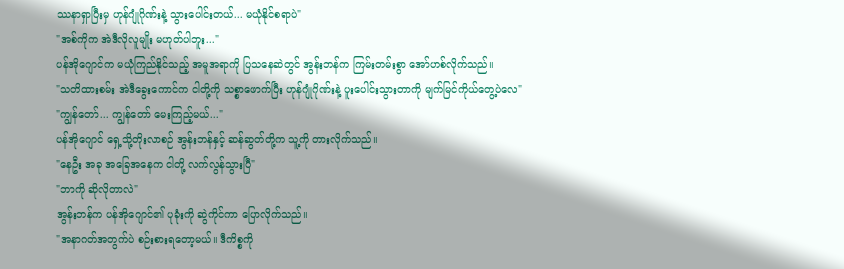ဿနာရှာပြီးမှ ဟုန်ဂျုံဂိုဏ်းနဲ့ သွားပေါင်းတယ်... မယုံနိုင်စရာပဲ"
"အစ်ကိုက အဲဒီလိုလူမျိုး မဟုတ်ပါဘူး..."
ပန်အိုဂျောင်က မယုံကြည်နိုင်သည့် အမူအရာကို ပြသနေဆဲတွင် အွန်းဘန်က ကြမ်းတမ်းစွာ အော်ဟစ်လိုက်သည်။
"သတိထားစမ်း အဲဒီခွေးကောင်က ငါတို့ကို သစ္စာဖောက်ပြီး ဟုန်ဂျုံဂိုဏ်းနဲ့ ပူးပေါင်းသွားတာကို မျက်မြင်ကိုယ်တွေ့ပဲလေ"
"ကျွန်တော်... ကျွန်တော် မေးကြည့်မယ်..."
ပန်အိုဂျောင် ရှေ့သို့တိုးလာစဉ် အွန်းဘန်နှင့် ဆန်ဆွတ်တို့က သူ့ကို တားလိုက်သည်။
"နေဦး အခု အခြေအနေက ငါတို့ လက်လွန်သွားပြီ"
"ဘာကို ဆိုလိုတာလဲ"
အွန်းဘန်က ပန်အိုဂျောင်၏ ပုခုံးကို ဆွဲကိုင်ကာ ပြောလိုက်သည်။
"အနာဂတ်အတွက်ပဲ စဉ်းစားရတော့မယ်။ ဒီကိစ္စကို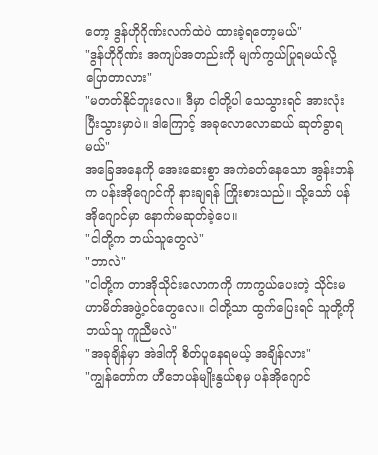တော့ ဒွန်ဟိုဂိုဏ်းလက်ထဲပဲ ထားခဲ့ရတော့မယ်"
"ဒွန်ဟိုဂိုဏ်း အကျပ်အတည်းကို မျက်ကွယ်ပြုရမယ်လို့ ပြောတာလား"
"မတတ်နိုင်ဘူးလေ။ ဒီမှာ ငါတို့ပါ သေသွားရင် အားလုံး ပြီးသွားမှာပဲ။ ဒါကြောင့် အခုလောလောဆယ် ဆုတ်ခွာရမယ်"
အခြေအနေကို အေးဆေးစွာ အကဲခတ်နေသော အွန်းဘန်က ပန်းအိုဂျောင်ကို နားချရန် ကြိုးစားသည်။ သို့သော် ပန်အိုဂျောင်မှာ နောက်မဆုတ်ခဲ့ပေ။
"ငါတို့က ဘယ်သူတွေလဲ"
"ဘာလဲ"
"ငါတို့က တာအိုသိုင်းလောကကို ကာကွယ်ပေးတဲ့ သိုင်းမဟာမိတ်အဖွဲ့ဝင်တွေလေ။ ငါတို့သာ ထွက်ပြေးရင် သူတို့ကို ဘယ်သူ ကူညီမလဲ"
"အခုချိန်မှာ အဲဒါကို စိတ်ပူနေရမယ့် အချိန်လား"
"ကျွန်တော်က ဟီဘေပန်မျိုးနွယ်စုမှ ပန်အိုဂျောင်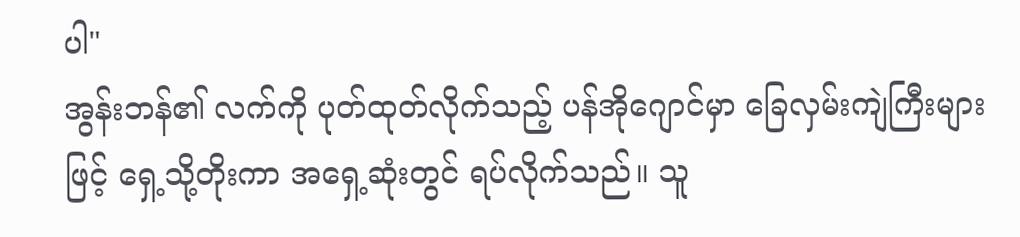ပါ"
အွန်းဘန်၏ လက်ကို ပုတ်ထုတ်လိုက်သည့် ပန်အိုဂျောင်မှာ ခြေလှမ်းကျဲကြီးများဖြင့် ရှေ့သို့တိုးကာ အရှေ့ဆုံးတွင် ရပ်လိုက်သည်။ သူ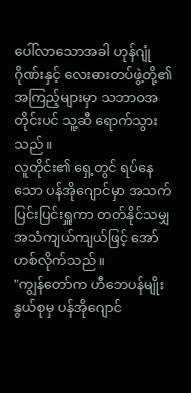ပေါ်လာသောအခါ ဟုန်ဂျုံဂိုဏ်းနှင့် လေးဓားတပ်ဖွဲ့တို့၏ အကြည့်များမှာ သဘာဝအတိုင်းပင် သူ့ဆီ ရောက်သွားသည်။
လူတိုင်း၏ ရှေ့တွင် ရပ်နေသော ပန်အိုဂျောင်မှာ အသက်ပြင်းပြင်းရှူကာ တတ်နိုင်သမျှ အသံကျယ်ကျယ်ဖြင့် အော်ဟစ်လိုက်သည်။
"ကျွန်တော်က ဟီဘေပန်မျိုးနွယ်စုမှ ပန်အိုဂျောင်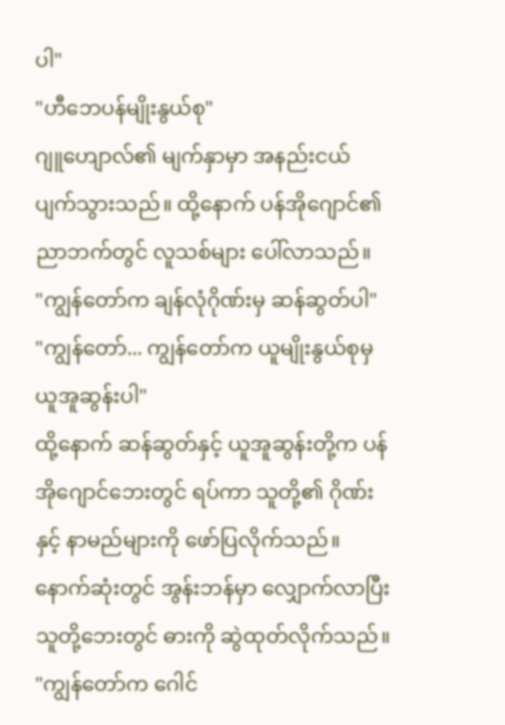ပါ"
"ဟီဘေပန်မျိုးနွယ်စု"
ဂျူဟျောလ်၏ မျက်နှာမှာ အနည်းငယ် ပျက်သွားသည်။ ထို့နောက် ပန်အိုဂျောင်၏ ညာဘက်တွင် လူသစ်များ ပေါ်လာသည်။
"ကျွန်တော်က ချန်လုံဂိုဏ်းမှ ဆန်ဆွတ်ပါ"
"ကျွန်တော်... ကျွန်တော်က ယူမျိုးနွယ်စုမှ ယူအူဆွန်းပါ"
ထို့နောက် ဆန်ဆွတ်နှင့် ယူအူဆွန်းတို့က ပန်အိုဂျောင်ဘေးတွင် ရပ်ကာ သူတို့၏ ဂိုဏ်းနှင့် နာမည်များကို ဖော်ပြလိုက်သည်။ နောက်ဆုံးတွင် အွန်းဘန်မှာ လျှောက်လာပြီး သူတို့ဘေးတွင် ဓားကို ဆွဲထုတ်လိုက်သည်။
"ကျွန်တော်က ဂေါင်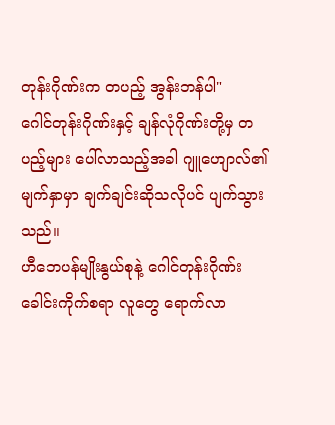တုန်းဂိုဏ်းက တပည့် အွန်းဘန်ပါ"
ဂေါင်တုန်းဂိုဏ်းနှင့် ချန်လုံဂိုဏ်းတို့မှ တပည့်များ ပေါ်လာသည့်အခါ ဂျူဟျောလ်၏ မျက်နှာမှာ ချက်ချင်းဆိုသလိုပင် ပျက်သွားသည်။
ဟီဘေပန်မျိုးနွယ်စုနဲ့ ဂေါင်တုန်းဂိုဏ်း
ခေါင်းကိုက်စရာ လူတွေ ရောက်လာ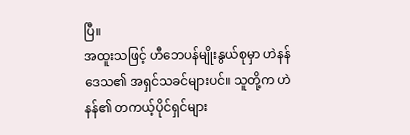ပြီ။
အထူးသဖြင့် ဟီဘေပန်မျိုးနွယ်စုမှာ ဟဲနန်ဒေသ၏ အရှင်သခင်များပင်။ သူတို့က ဟဲနန်၏ တကယ့်ပိုင်ရှင်များ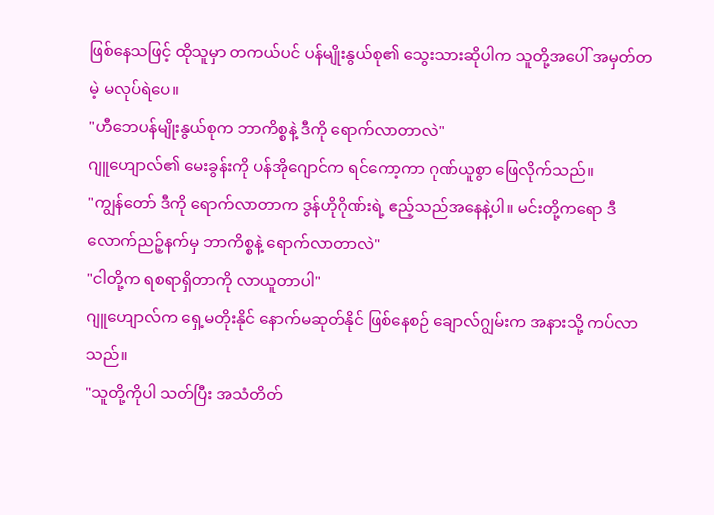ဖြစ်နေသဖြင့် ထိုသူမှာ တကယ်ပင် ပန်မျိုးနွယ်စု၏ သွေးသားဆိုပါက သူတို့အပေါ် အမှတ်တမဲ့ မလုပ်ရဲပေ။
"ဟီဘေပန်မျိုးနွယ်စုက ဘာကိစ္စနဲ့ ဒီကို ရောက်လာတာလဲ"
ဂျူဟျောလ်၏ မေးခွန်းကို ပန်အိုဂျောင်က ရင်ကော့ကာ ဂုဏ်ယူစွာ ဖြေလိုက်သည်။
"ကျွန်တော် ဒီကို ရောက်လာတာက ဒွန်ဟိုဂိုဏ်းရဲ့ ဧည့်သည်အနေနဲ့ပါ။ မင်းတို့ကရော ဒီလောက်ညဉ့်နက်မှ ဘာကိစ္စနဲ့ ရောက်လာတာလဲ"
"ငါတို့က ရစရာရှိတာကို လာယူတာပါ"
ဂျူဟျောလ်က ရှေ့မတိုးနိုင် နောက်မဆုတ်နိုင် ဖြစ်နေစဉ် ချောလ်ဂျွမ်းက အနားသို့ ကပ်လာသည်။
"သူတို့ကိုပါ သတ်ပြီး အသံတိတ်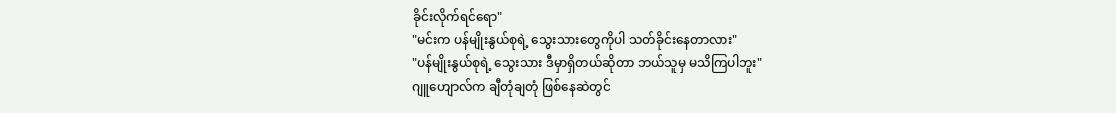ခိုင်းလိုက်ရင်ရော"
"မင်းက ပန်မျိုးနွယ်စုရဲ့ သွေးသားတွေကိုပါ သတ်ခိုင်းနေတာလား"
"ပန်မျိုးနွယ်စုရဲ့ သွေးသား ဒီမှာရှိတယ်ဆိုတာ ဘယ်သူမှ မသိကြပါဘူး"
ဂျူဟျောလ်က ချီတုံချတုံ ဖြစ်နေဆဲတွင်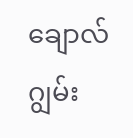ချောလ်ဂျွမ်း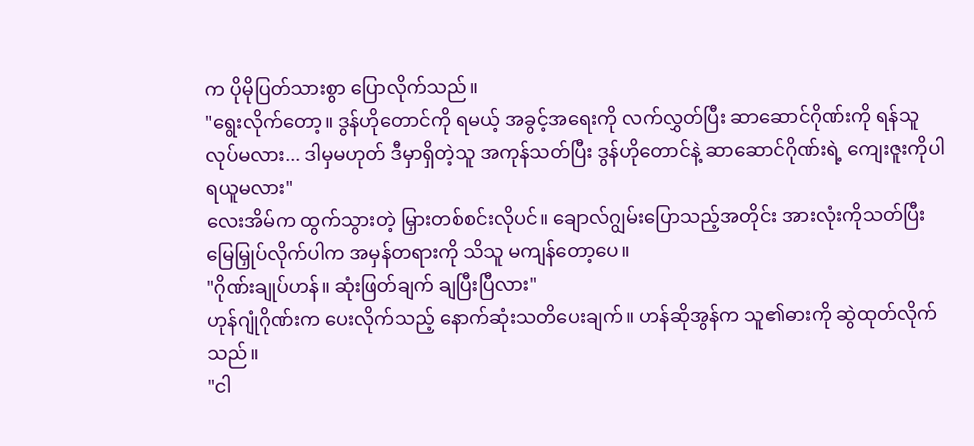က ပိုမိုပြတ်သားစွာ ပြောလိုက်သည်။
"ရွေးလိုက်တော့။ ဒွန်ဟိုတောင်ကို ရမယ့် အခွင့်အရေးကို လက်လွှတ်ပြီး ဆာဆောင်ဂိုဏ်းကို ရန်သူလုပ်မလား... ဒါမှမဟုတ် ဒီမှာရှိတဲ့သူ အကုန်သတ်ပြီး ဒွန်ဟိုတောင်နဲ့ ဆာဆောင်ဂိုဏ်းရဲ့ ကျေးဇူးကိုပါ ရယူမလား"
လေးအိမ်က ထွက်သွားတဲ့ မြှားတစ်စင်းလိုပင်။ ချောလ်ဂျွမ်းပြောသည့်အတိုင်း အားလုံးကိုသတ်ပြီး မြေမြှုပ်လိုက်ပါက အမှန်တရားကို သိသူ မကျန်တော့ပေ။
"ဂိုဏ်းချုပ်ဟန်။ ဆုံးဖြတ်ချက် ချပြီးပြီလား"
ဟုန်ဂျုံဂိုဏ်းက ပေးလိုက်သည့် နောက်ဆုံးသတိပေးချက်။ ဟန်ဆိုအွန်က သူ၏ဓားကို ဆွဲထုတ်လိုက်သည်။
"ငါ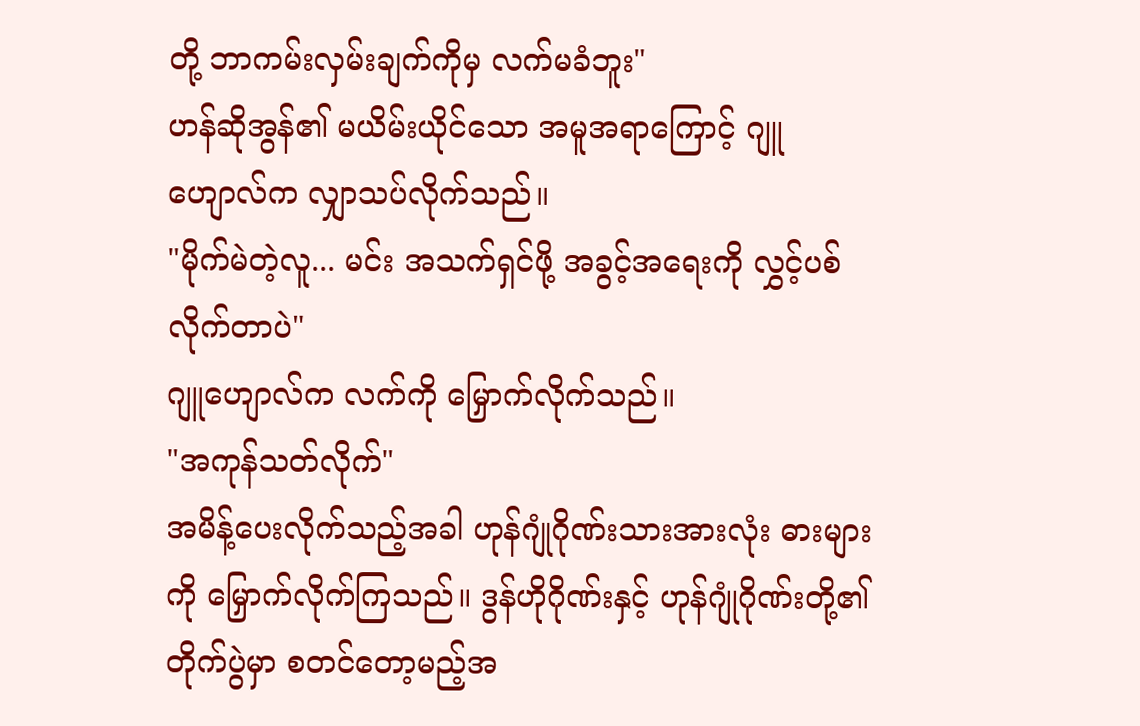တို့ ဘာကမ်းလှမ်းချက်ကိုမှ လက်မခံဘူး"
ဟန်ဆိုအွန်၏ မယိမ်းယိုင်သော အမူအရာကြောင့် ဂျူဟျောလ်က လျှာသပ်လိုက်သည်။
"မိုက်မဲတဲ့လူ... မင်း အသက်ရှင်ဖို့ အခွင့်အရေးကို လွှင့်ပစ်လိုက်တာပဲ"
ဂျူဟျောလ်က လက်ကို မြှောက်လိုက်သည်။
"အကုန်သတ်လိုက်"
အမိန့်ပေးလိုက်သည့်အခါ ဟုန်ဂျုံဂိုဏ်းသားအားလုံး ဓားများကို မြှောက်လိုက်ကြသည်။ ဒွန်ဟိုဂိုဏ်းနှင့် ဟုန်ဂျုံဂိုဏ်းတို့၏ တိုက်ပွဲမှာ စတင်တော့မည့်အ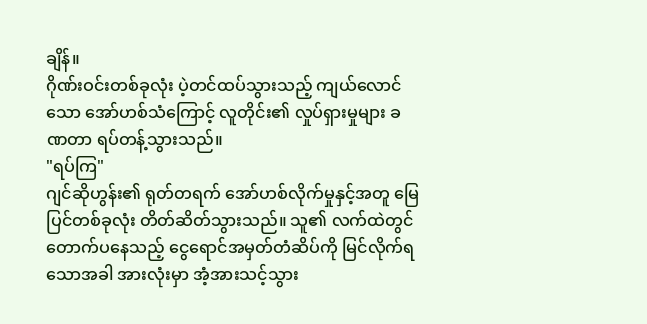ချိန်။
ဂိုဏ်းဝင်းတစ်ခုလုံး ပဲ့တင်ထပ်သွားသည့် ကျယ်လောင်သော အော်ဟစ်သံကြောင့် လူတိုင်း၏ လှုပ်ရှားမှုများ ခဏတာ ရပ်တန့်သွားသည်။
"ရပ်ကြ"
ဂျင်ဆိုဟွန်း၏ ရုတ်တရက် အော်ဟစ်လိုက်မှုနှင့်အတူ မြေပြင်တစ်ခုလုံး တိတ်ဆိတ်သွားသည်။ သူ၏ လက်ထဲတွင် တောက်ပနေသည့် ငွေရောင်အမှတ်တံဆိပ်ကို မြင်လိုက်ရသောအခါ အားလုံးမှာ အံ့အားသင့်သွား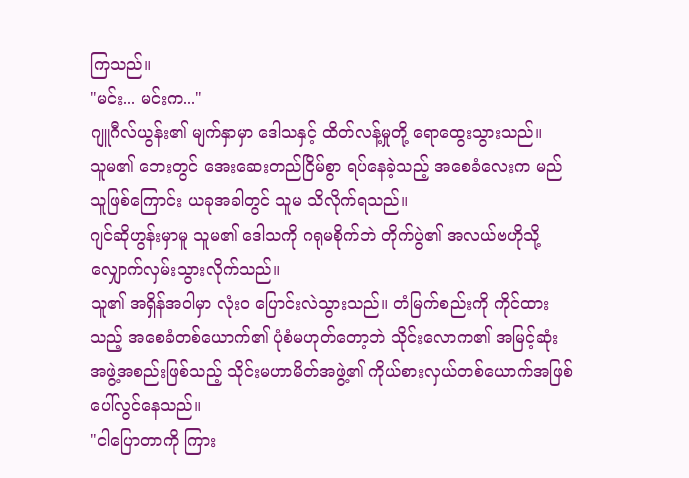ကြသည်။
"မင်း... မင်းက..."
ဂျူဂီလ်ယွန်း၏ မျက်နှာမှာ ဒေါသနှင့် ထိတ်လန့်မှုတို့ ရောထွေးသွားသည်။
သူမ၏ ဘေးတွင် အေးဆေးတည်ငြိမ်စွာ ရပ်နေခဲ့သည့် အစေခံလေးက မည်သူဖြစ်ကြောင်း ယခုအခါတွင် သူမ သိလိုက်ရသည်။
ဂျင်ဆိုဟွန်းမှာမူ သူမ၏ ဒေါသကို ဂရုမစိုက်ဘဲ တိုက်ပွဲ၏ အလယ်ဗဟိုသို့ လျှောက်လှမ်းသွားလိုက်သည်။
သူ၏ အရှိန်အဝါမှာ လုံးဝ ပြောင်းလဲသွားသည်။ တံမြက်စည်းကို ကိုင်ထားသည့် အစေခံတစ်ယောက်၏ ပုံစံမဟုတ်တော့ဘဲ သိုင်းလောက၏ အမြင့်ဆုံးအဖွဲ့အစည်းဖြစ်သည့် သိုင်းမဟာမိတ်အဖွဲ့၏ ကိုယ်စားလှယ်တစ်ယောက်အဖြစ် ပေါ်လွင်နေသည်။
"ငါပြောတာကို ကြား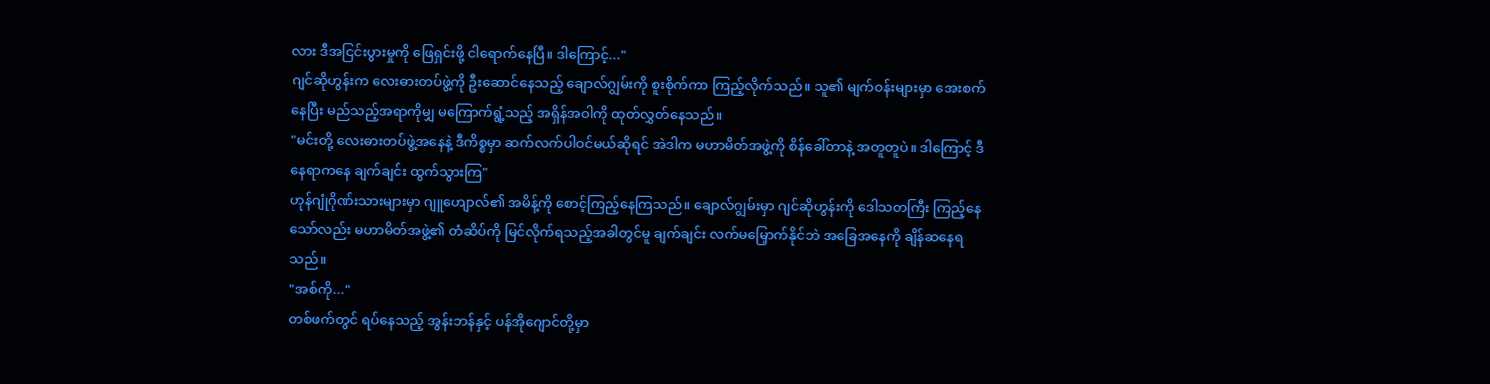လား ဒီအငြင်းပွားမှုကို ဖြေရှင်းဖို့ ငါရောက်နေပြီ။ ဒါကြောင့်..."
ဂျင်ဆိုဟွန်းက လေးဓားတပ်ဖွဲ့ကို ဦးဆောင်နေသည့် ချောလ်ဂျွမ်းကို စူးစိုက်ကာ ကြည့်လိုက်သည်။ သူ၏ မျက်ဝန်းများမှာ အေးစက်နေပြီး မည်သည့်အရာကိုမျှ မကြောက်ရွံ့သည့် အရှိန်အဝါကို ထုတ်လွှတ်နေသည်။
"မင်းတို့ လေးဓားတပ်ဖွဲ့အနေနဲ့ ဒီကိစ္စမှာ ဆက်လက်ပါဝင်မယ်ဆိုရင် အဲဒါက မဟာမိတ်အဖွဲ့ကို စိန်ခေါ်တာနဲ့ အတူတူပဲ။ ဒါကြောင့် ဒီနေရာကနေ ချက်ချင်း ထွက်သွားကြ"
ဟုန်ဂျုံဂိုဏ်းသားများမှာ ဂျူဟျောလ်၏ အမိန့်ကို စောင့်ကြည့်နေကြသည်။ ချောလ်ဂျွမ်းမှာ ဂျင်ဆိုဟွန်းကို ဒေါသတကြီး ကြည့်နေသော်လည်း မဟာမိတ်အဖွဲ့၏ တံဆိပ်ကို မြင်လိုက်ရသည့်အခါတွင်မူ ချက်ချင်း လက်မမြှောက်နိုင်ဘဲ အခြေအနေကို ချိန်ဆနေရသည်။
"အစ်ကို..."
တစ်ဖက်တွင် ရပ်နေသည့် အွန်းဘန်နှင့် ပန်အိုဂျောင်တို့မှာ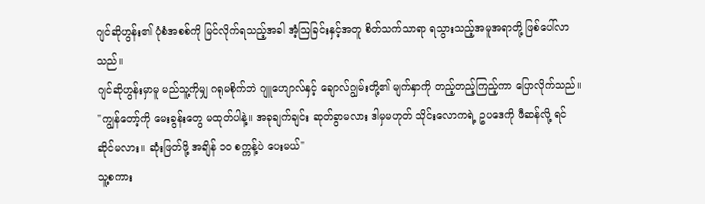ဂျင်ဆိုဟွန်း၏ ပုံစံအစစ်ကို မြင်လိုက်ရသည့်အခါ အံ့ဩခြင်းနှင့်အတူ စိတ်သက်သာရာ ရသွားသည့်အမူအရာတို့ ဖြစ်ပေါ်လာသည်။
ဂျင်ဆိုဟွန်းမှာမူ မည်သူ့ကိုမျှ ဂရုမစိုက်ဘဲ ဂျူဟျောလ်နှင့် ချောလ်ဂျွမ်းတို့၏ မျက်နှာကို တည့်တည့်ကြည့်ကာ ပြောလိုက်သည်။
"ကျွန်တော့်ကို မေးခွန်းတွေ မထုတ်ပါနဲ့။ အခုချက်ချင်း ဆုတ်ခွာမလား ဒါမှမဟုတ် သိုင်းလောကရဲ့ ဥပဒေကို ဖီဆန်လို့ ရင်ဆိုင်မလား။ ဆုံးဖြတ်ဖို့ အချိန် ၁၀ စက္ကန့်ပဲ ပေးမယ်"
သူ့စကား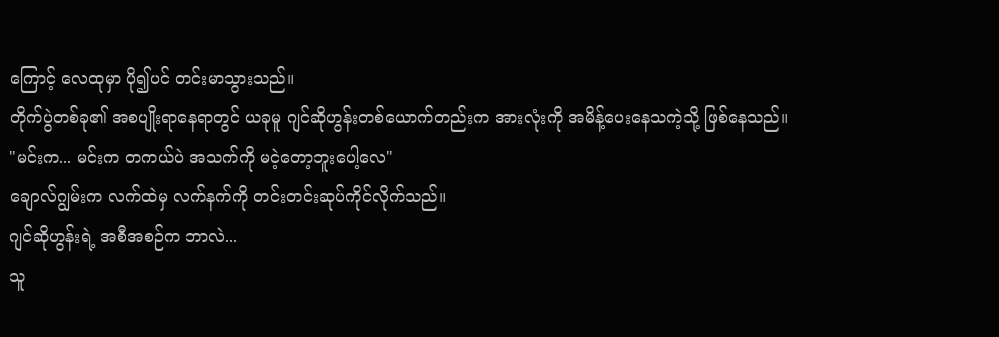ကြောင့် လေထုမှာ ပို၍ပင် တင်းမာသွားသည်။
တိုက်ပွဲတစ်ခု၏ အစပျိုးရာနေရာတွင် ယခုမူ ဂျင်ဆိုဟွန်းတစ်ယောက်တည်းက အားလုံးကို အမိန့်ပေးနေသကဲ့သို့ ဖြစ်နေသည်။
"မင်းက... မင်းက တကယ်ပဲ အသက်ကို မငဲ့တော့ဘူးပေါ့လေ"
ချောလ်ဂျွမ်းက လက်ထဲမှ လက်နက်ကို တင်းတင်းဆုပ်ကိုင်လိုက်သည်။
ဂျင်ဆိုဟွန်းရဲ့ အစီအစဉ်က ဘာလဲ...
သူ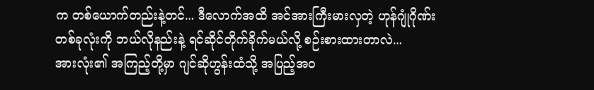က တစ်ယောက်တည်းနဲ့တင်... ဒီလောက်အထိ အင်အားကြီးမားလှတဲ့ ဟုန်ဂျုံဂိုဏ်းတစ်ခုလုံးကို ဘယ်လိုနည်းနဲ့ ရင်ဆိုင်တိုက်ခိုက်မယ်လို့ စဉ်းစားထားတာလဲ...
အားလုံး၏ အကြည့်တို့မှာ ဂျင်ဆိုဟွန်းထံသို့ အပြည့်အဝ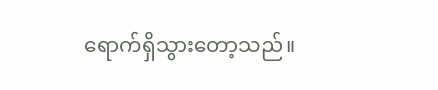ရောက်ရှိသွားတော့သည်။